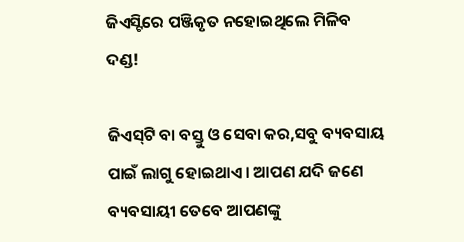ଜିଏସ୍ଟିରେ ପଞ୍ଜିକୃତ ନହୋଇଥିଲେ ମିଳିବ ଦଣ୍ଡ!

ଜିଏସ୍‌ଟି ବା ବସ୍ତୁ ଓ ସେବା କର,ସବୁ ବ୍ୟବସାୟ ପାଇଁ ଲାଗୁ ହୋଇଥାଏ। ଆପଣ ଯଦି ଜଣେ ବ୍ୟବସାୟୀ ତେବେ ଆପଣଙ୍କୁ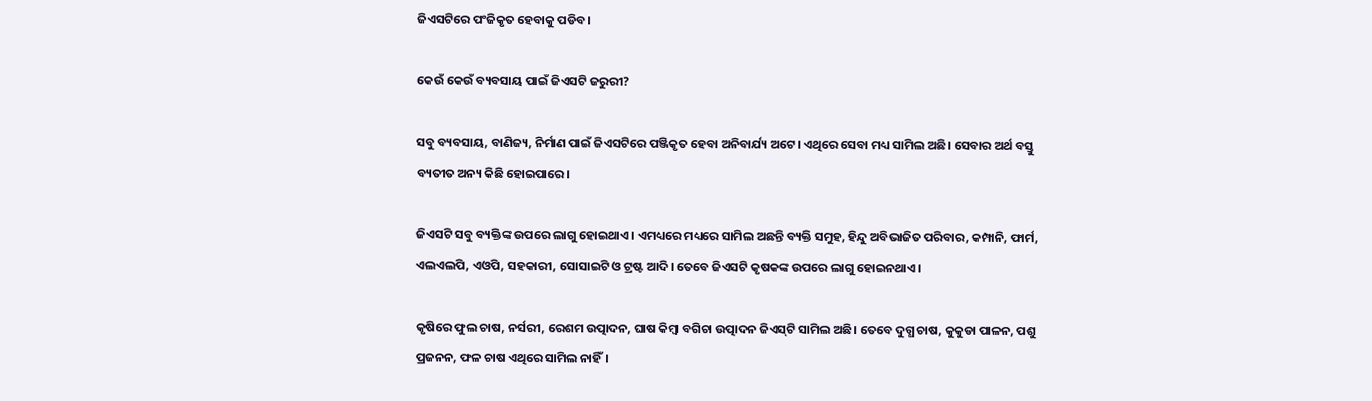ଜିଏସଟିରେ ପଂଜିକୃତ ହେବାକୁ ପଡିବ।

କେଉଁ କେଉଁ ବ୍ୟବସାୟ ପାଇଁ ଜିଏସଟି ଜରୁରୀ?

ସବୁ ବ୍ୟବସାୟ, ବାଣିଜ୍ୟ, ନିର୍ମାଣ ପାଇଁ ଜିଏସଟିରେ ପଞ୍ଜିକୃତ ହେବା ଅନିବାର୍ଯ୍ୟ ଅଟେ। ଏଥିରେ ସେବା ମଧ୍ୟ ସାମିଲ ଅଛି। ସେବାର ଅର୍ଥ ବସ୍ତୁ ବ୍ୟତୀତ ଅନ୍ୟ କିଛି ହୋଇପାରେ।

ଜିଏସଟି ସବୁ ବ୍ୟକ୍ତିଙ୍କ ଉପରେ ଲାଗୁ ହୋଇଥାଏ। ଏମଧ୍ୟରେ ମଧ୍ୟରେ ସାମିଲ ଅଛନ୍ତି ବ୍ୟକ୍ତି ସମୁହ, ହିନ୍ଦୁ ଅବିଭାଜିତ ପରିବାର, କମ୍ପାନି, ଫାର୍ମ, ଏଲଏଲପି, ଏଓପି, ସହକାରୀ, ସୋସାଇଟି ଓ ଟ୍ରଷ୍ଟ ଆଦି। ତେବେ ଜିଏସଟି କୃଷକଙ୍କ ଉପରେ ଲାଗୁ ହୋଇନଥାଏ।

କୃଷିରେ ଫୁଲ ଚାଷ, ନର୍ସରୀ, ରେଶମ ଉତ୍ପାଦନ, ଘାଷ କିମ୍ବା ବଗିଚା ଉତ୍ପାଦନ ଜିଏସ୍‌ଟି ସାମିଲ ଅଛି। ତେବେ ଦୁଗ୍ଧ ଚାଷ, କୁକୁଡା ପାଳନ, ପଶୁ ପ୍ରଜନନ, ଫଳ ଚାଷ ଏଥିରେ ସାମିଲ ନାହିଁ।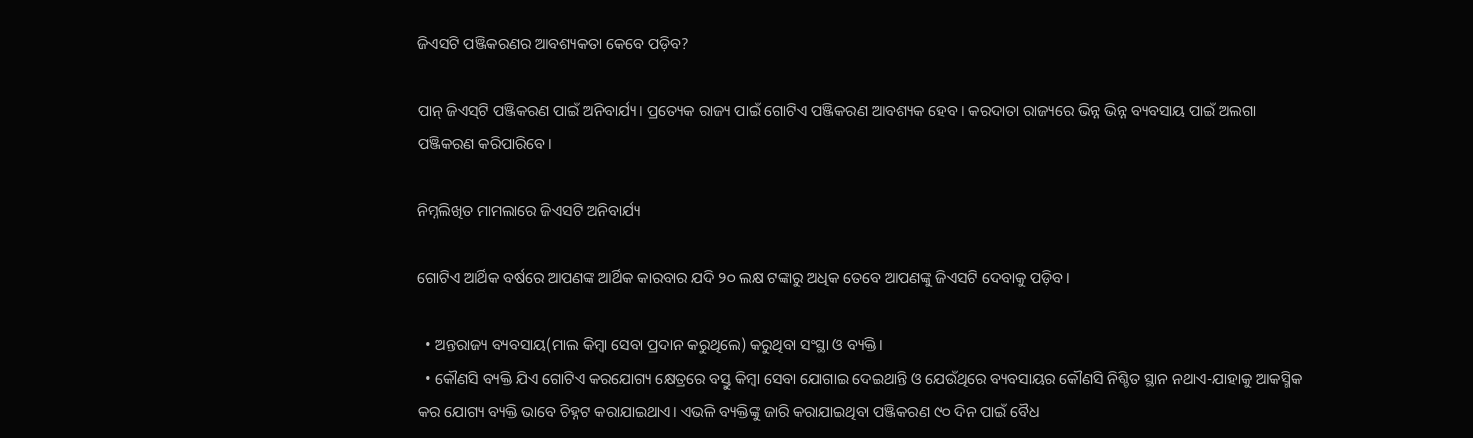ଜିଏସଟି ପଞ୍ଜିକରଣର ଆବଶ୍ୟକତା କେବେ ପଡ଼ିବ?

ପାନ୍ ଜିଏସ୍‌ଟି ପଞ୍ଜିକରଣ ପାଇଁ ଅନିବାର୍ଯ୍ୟ। ପ୍ରତ୍ୟେକ ରାଜ୍ୟ ପାଇଁ ଗୋଟିଏ ପଞ୍ଜିକରଣ ଆବଶ୍ୟକ ହେବ। କରଦାତା ରାଜ୍ୟରେ ଭିନ୍ନ ଭିନ୍ନ ବ୍ୟବସାୟ ପାଇଁ ଅଲଗା ପଞ୍ଜିକରଣ କରିପାରିବେ।

ନିମ୍ନଲିଖିତ ମାମଲାରେ ଜିଏସଟି ଅନିବାର୍ଯ୍ୟ

ଗୋଟିଏ ଆର୍ଥିକ ବର୍ଷରେ ଆପଣଙ୍କ ଆର୍ଥିକ କାରବାର ଯଦି ୨୦ ଲକ୍ଷ ଟଙ୍କାରୁ ଅଧିକ ତେବେ ଆପଣଙ୍କୁ ଜିଏସଟି ଦେବାକୁ ପଡ଼ିବ।

  • ଅନ୍ତରାଜ୍ୟ ବ୍ୟବସାୟ(ମାଲ କିମ୍ବା ସେବା ପ୍ରଦାନ କରୁଥିଲେ) କରୁଥିବା ସଂସ୍ଥା ଓ ବ୍ୟକ୍ତି।
  • କୌଣସି ବ୍ୟକ୍ତି ଯିଏ ଗୋଟିଏ କରଯୋଗ୍ୟ କ୍ଷେତ୍ରରେ ବସ୍ତୁ କିମ୍ବା ସେବା ଯୋଗାଇ ଦେଇଥାନ୍ତି ଓ ଯେଉଁଥିରେ ବ୍ୟବସାୟର କୌଣସି ନିଶ୍ଚିତ ସ୍ଥାନ ନଥାଏ-ଯାହାକୁ ଆକସ୍ମିକ କର ଯୋଗ୍ୟ ବ୍ୟକ୍ତି ଭାବେ ଚିହ୍ନଟ କରାଯାଇଥାଏ। ଏଭଳି ବ୍ୟକ୍ତିଙ୍କୁ ଜାରି କରାଯାଇଥିବା ପଞ୍ଜିକରଣ ୯୦ ଦିନ ପାଇଁ ବୈଧ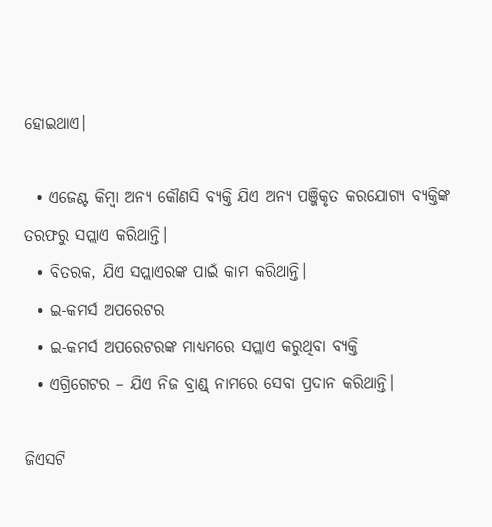ହୋଇଥାଏ।

  • ଏଜେଣ୍ଟ କିମ୍ବା ଅନ୍ୟ କୌଣସି ବ୍ୟକ୍ତି ଯିଏ ଅନ୍ୟ ପଞ୍ଜିକୃତ କରଯୋଗ୍ୟ ବ୍ୟକ୍ତିଙ୍କ ତରଫରୁ ସପ୍ଲାଏ କରିଥାନ୍ତି।
  • ବିତରକ, ଯିଏ ସପ୍ଲାଏରଙ୍କ ପାଇଁ କାମ କରିଥାନ୍ତି।
  • ଇ-କମର୍ସ ଅପରେଟର
  • ଇ-କମର୍ସ ଅପରେଟରଙ୍କ ମାଧ୍ୟମରେ ସପ୍ଲାଏ କରୁଥିବା ବ୍ୟକ୍ତି
  • ଏଗ୍ରିଗେଟର – ଯିଏ ନିଜ ବ୍ରାଣ୍ଡ୍ ନାମରେ ସେବା ପ୍ରଦାନ କରିଥାନ୍ତି।

ଜିଏସଟି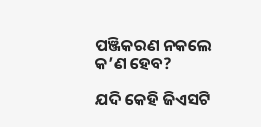ପଞ୍ଜିକରଣ ନକଲେ କ’ଣ ହେବ?

ଯଦି କେହି ଜିଏସଟି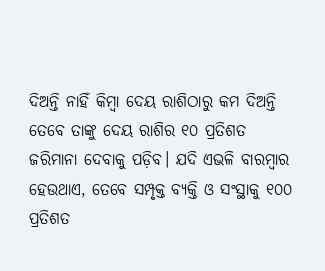ଦିଅନ୍ତି ନାହିଁ କିମ୍ବା ଦେୟ ରାଶିଠାରୁ କମ ଦିଅନ୍ତି ତେବେ ତାଙ୍କୁ ଦେୟ ରାଶିର ୧୦ ପ୍ରତିଶତ ଜରିମାନା ଦେବାକୁ ପଡ଼ିବ। ଯଦି ଏଭଳି ବାରମ୍ବାର ହେଉଥାଏ, ତେବେ ସମ୍ପୃକ୍ତ ବ୍ୟକ୍ତି ଓ ସଂସ୍ଥାକୁ ୧୦୦ ପ୍ରତିଶତ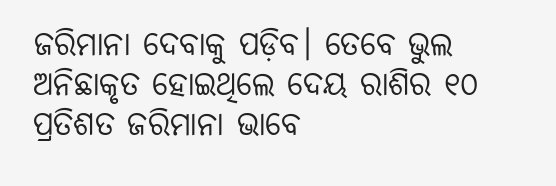ଜରିମାନା ଦେବାକୁ ପଡ଼ିବ। ତେବେ ଭୁଲ ଅନିଛାକୃତ ହୋଇଥିଲେ ଦେୟ ରାଶିର ୧୦ ପ୍ରତିଶତ ଜରିମାନା ଭାବେ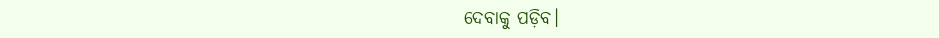ଦେବାକୁ ପଡ଼ିବ।